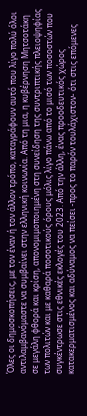Όλες οι δημοσκοπήσεις, με τον έναν ή τον άλλον τρόπο, καταγράφουν αυτό που λίγο πολύ όλοι αντιλαμβανόμαστε να συμβαίνει στην ελληνική κοινωνία. Από τη μια, η κυβέρνηση Μητσοτάκη σε μεγάλη φθορά και κρίση, απονομιμοποιημένη στη συνείδηση της συντριπτικής πλειοψηφίας των πολιτών και με καθαρά ποσοτικούς όρους μόλις λίγο πάνω από το μισό των ποσοστών που συγκέντρωσε στις εθνικές εκλογές του 2023. Από την άλλη, ένας προοδευτικός χώρος κατακερματισμένος και αδύναμος να πείσει -προς το παρόν τουλάχιστον- ότι στις επόμενες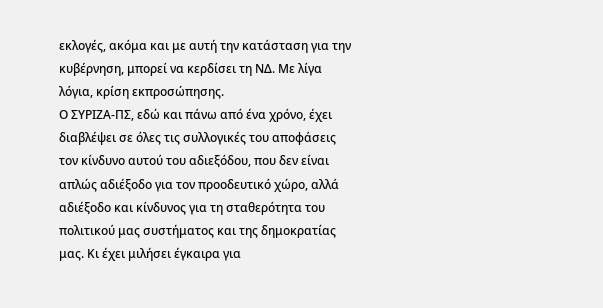εκλογές, ακόμα και με αυτή την κατάσταση για την κυβέρνηση, μπορεί να κερδίσει τη ΝΔ. Με λίγα λόγια, κρίση εκπροσώπησης.
Ο ΣΥΡΙΖΑ-ΠΣ, εδώ και πάνω από ένα χρόνο, έχει διαβλέψει σε όλες τις συλλογικές του αποφάσεις τον κίνδυνο αυτού του αδιεξόδου, που δεν είναι απλώς αδιέξοδο για τον προοδευτικό χώρο, αλλά αδιέξοδο και κίνδυνος για τη σταθερότητα του πολιτικού μας συστήματος και της δημοκρατίας μας. Κι έχει μιλήσει έγκαιρα για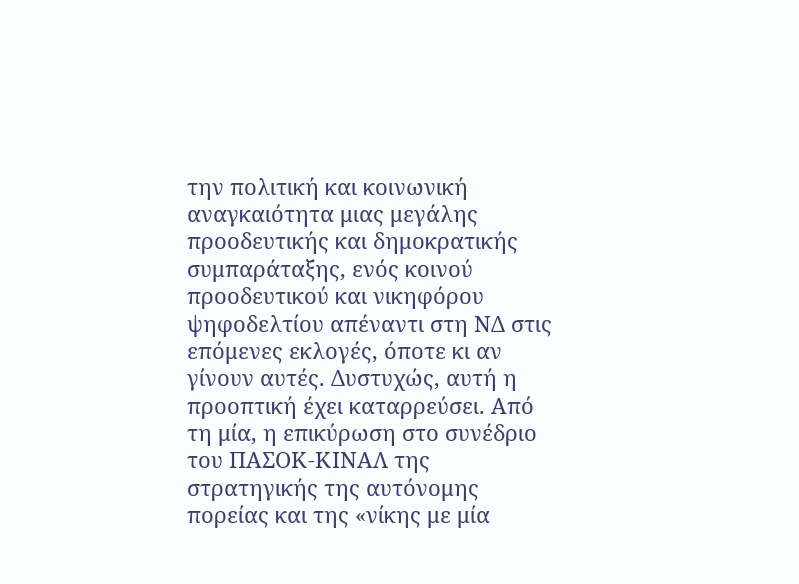την πολιτική και κοινωνική αναγκαιότητα μιας μεγάλης προοδευτικής και δημοκρατικής συμπαράταξης, ενός κοινού προοδευτικού και νικηφόρου ψηφοδελτίου απέναντι στη ΝΔ στις επόμενες εκλογές, όποτε κι αν γίνουν αυτές. Δυστυχώς, αυτή η προοπτική έχει καταρρεύσει. Από τη μία, η επικύρωση στο συνέδριο του ΠΑΣΟΚ-ΚΙΝΑΛ της στρατηγικής της αυτόνομης πορείας και της «νίκης με μία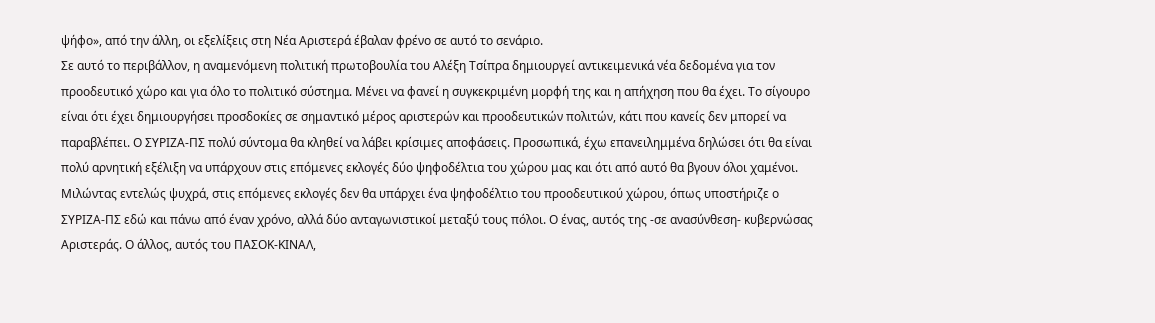ψήφο», από την άλλη, οι εξελίξεις στη Νέα Αριστερά έβαλαν φρένο σε αυτό το σενάριο.
Σε αυτό το περιβάλλον, η αναμενόμενη πολιτική πρωτοβουλία του Αλέξη Τσίπρα δημιουργεί αντικειμενικά νέα δεδομένα για τον προοδευτικό χώρο και για όλο το πολιτικό σύστημα. Μένει να φανεί η συγκεκριμένη μορφή της και η απήχηση που θα έχει. Το σίγουρο είναι ότι έχει δημιουργήσει προσδοκίες σε σημαντικό μέρος αριστερών και προοδευτικών πολιτών, κάτι που κανείς δεν μπορεί να παραβλέπει. Ο ΣΥΡΙΖΑ-ΠΣ πολύ σύντομα θα κληθεί να λάβει κρίσιμες αποφάσεις. Προσωπικά, έχω επανειλημμένα δηλώσει ότι θα είναι πολύ αρνητική εξέλιξη να υπάρχουν στις επόμενες εκλογές δύο ψηφοδέλτια του χώρου μας και ότι από αυτό θα βγουν όλοι χαμένοι.
Μιλώντας εντελώς ψυχρά, στις επόμενες εκλογές δεν θα υπάρχει ένα ψηφοδέλτιο του προοδευτικού χώρου, όπως υποστήριζε ο ΣΥΡΙΖΑ-ΠΣ εδώ και πάνω από έναν χρόνο, αλλά δύο ανταγωνιστικοί μεταξύ τους πόλοι. Ο ένας, αυτός της -σε ανασύνθεση- κυβερνώσας Αριστεράς. Ο άλλος, αυτός του ΠΑΣΟΚ-ΚΙΝΑΛ,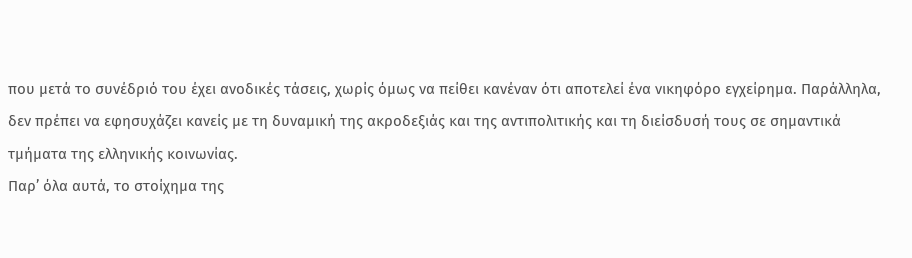που μετά το συνέδριό του έχει ανοδικές τάσεις, χωρίς όμως να πείθει κανέναν ότι αποτελεί ένα νικηφόρο εγχείρημα. Παράλληλα, δεν πρέπει να εφησυχάζει κανείς με τη δυναμική της ακροδεξιάς και της αντιπολιτικής και τη διείσδυσή τους σε σημαντικά τμήματα της ελληνικής κοινωνίας.
Παρ’ όλα αυτά, το στοίχημα της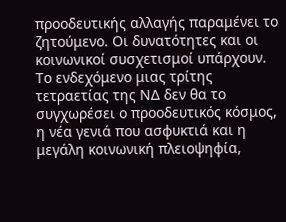προοδευτικής αλλαγής παραμένει το ζητούμενο. Οι δυνατότητες και οι κοινωνικοί συσχετισμοί υπάρχουν. Το ενδεχόμενο μιας τρίτης τετραετίας της ΝΔ δεν θα το συγχωρέσει ο προοδευτικός κόσμος, η νέα γενιά που ασφυκτιά και η μεγάλη κοινωνική πλειοψηφία,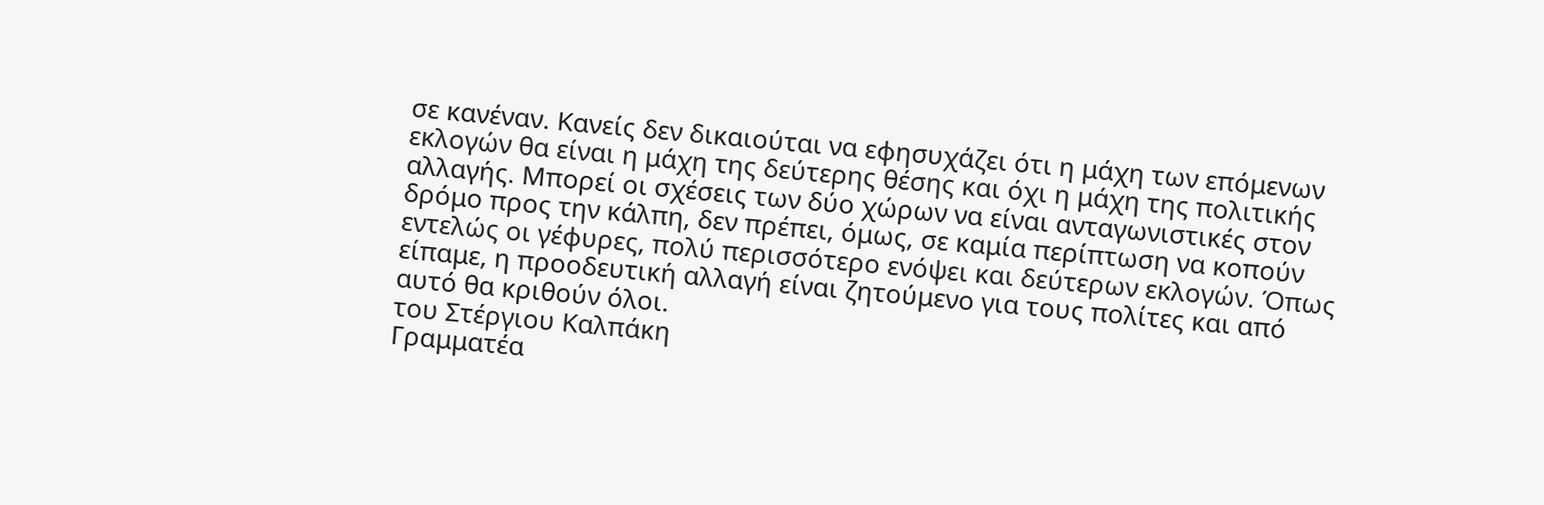σε κανέναν. Κανείς δεν δικαιούται να εφησυχάζει ότι η μάχη των επόμενων εκλογών θα είναι η μάχη της δεύτερης θέσης και όχι η μάχη της πολιτικής αλλαγής. Μπορεί οι σχέσεις των δύο χώρων να είναι ανταγωνιστικές στον δρόμο προς την κάλπη, δεν πρέπει, όμως, σε καμία περίπτωση να κοπούν εντελώς οι γέφυρες, πολύ περισσότερο ενόψει και δεύτερων εκλογών. Όπως είπαμε, η προοδευτική αλλαγή είναι ζητούμενο για τους πολίτες και από αυτό θα κριθούν όλοι.
του Στέργιου Καλπάκη
Γραμματέα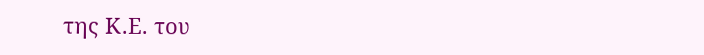της Κ.Ε. του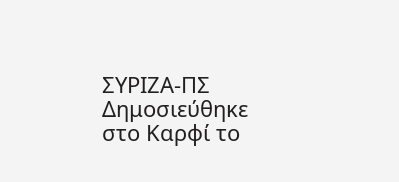ΣΥΡΙΖΑ-ΠΣ
Δημοσιεύθηκε στο Καρφί το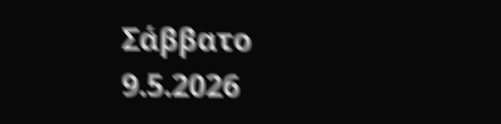Σάββατο 9.5.2026